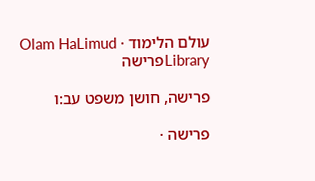עולם הלימוד · Olam HaLimud
Libraryפרישה

פרישה, חושן משפט עב:ו

פרישה ·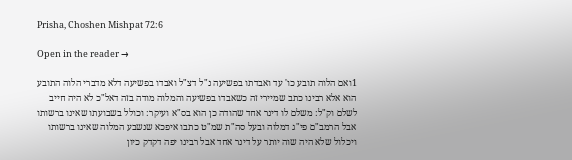Prisha, Choshen Mishpat 72:6

Open in the reader →

1ואם הלוה תובע כו' עד ואבדתו בפשיעה נ"ל דצ"ל ואבדו בפשיעה דלא מדברי הלוה התובע הוא אלא רבינו כתב שמיירי זה כשאבדו בפשיעה והמלוה מודה בזה דאל"כ לא היה חייב לשלם וק"ל: משלם לו דינר אחד שהודה כן הוא בס"א ועיקר: וכולל בשבועתו שאינו ברשותו אבל הרמב"ם פי"ג דמלוה ובעל סה"ת שמ"ט כתבו איפכא שנשבע המלוה שאינו ברשותו ויכלול שלא היה שוה יותר על דינר אחד אבל רבינו יפה דקדק כיון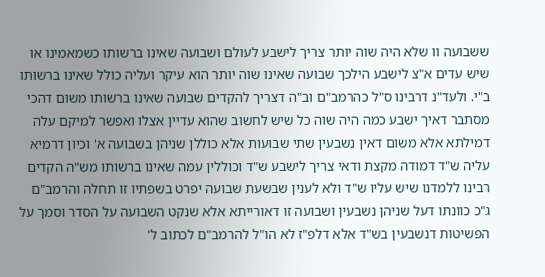ששבועה וו שלא היה שוה יותר צריך לישבע לעולם ושבועה שאינו ברשותו כשמאמינו או שיש עדים א"צ לישבע הילכך שבועה שאינו שוה יותר הוא עיקר ועליה כולל שאינו ברשותו ב"י. ולעד"נ דרבינו ס"ל כהרמב"ם וב"ה דצריך להקדים שבועה שאינו ברשותו משום דהכי מסתבר דאיך ישבע כמה היה שוה כל שיש לחשוב שהוא עדיין אצלו ואפשר למיקם עלה דמילתא אלא משום דאין נשבעין שתי שבועות אלא כוללן שניהן בשבועה א' וכיון דרמיא עליה ש"ד דמודה מקצת ודאי צריך לישבע ש"ד וכוללין עמה שאינו ברשותו מש"ה הקדים רבינו ללמדנו שיש עליו ש"ד ולא לענין שבשעת שבועה יפרט בשפתיו זו תחלה והרמב"ם ג"כ כוונתו דעל שניהן נשבעין ושבועה זו דאורייתא אלא שנקט השבועה על הסדר וסמך על הפשיטות דנשבעין בש"ד אלא דלפ"ז לא הו"ל להרמב"ם לכתוב ל'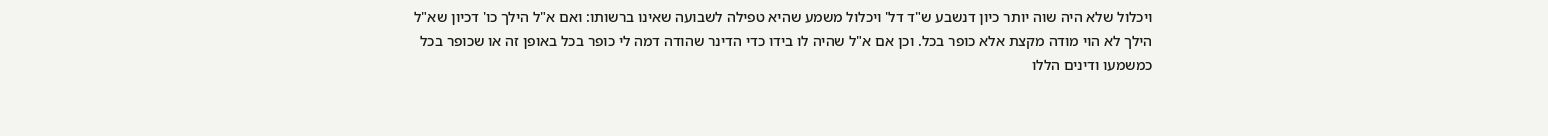ויכלול שלא היה שוה יותר כיון דנשבע ש"ד דל' ויכלול משמע שהיא טפילה לשבועה שאינו ברשותו: ואם א"ל הילך כו' דכיון שא"ל הילך לא הוי מודה מקצת אלא כופר בכל. וכן אם א"ל שהיה לו בידו כדי הדינר שהודה דמה לי כופר בכל באופן זה או שכופר בכל כמשמעו ודינים הללו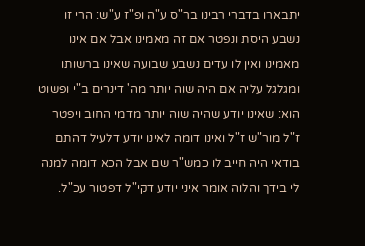יתבארו בדברי רבינו בר"ס ע"ה ופ"ז ע"ש: הרי זו נשבע היסת ונפטר אם זה מאמינו אבל אם אינו מאמינו ואין לו עדים נשבע שבועה שאינו ברשותו ומגלגל עליה אם היה שוה יותר מה' דינרים ב"י ופשוט הוא: שאינו יודע שהיה שוה יותר מדמי החוב ויפטר ז"ל מור"ש ז"ל ואינו דומה לאינו יודע דלעיל דהתם בודאי היה חייב לו כמש"ר שם אבל הכא דומה למנה לי בידך והלוה אומר איני יודע דקי"ל דפטור עכ"ל.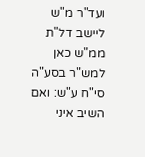ועד"ר מ"ש ליישב דל"ת ממ"ש כאן למש"ר בסע"ה סי"ח ע"ש: ואם השיב איני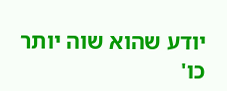יודע שהוא שוה יותר כו'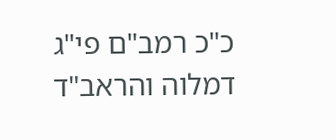כ"כ רמב"ם פי"ג דמלוה והראב"ד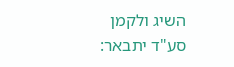השיג ולקמן סע"ד יתבאר: